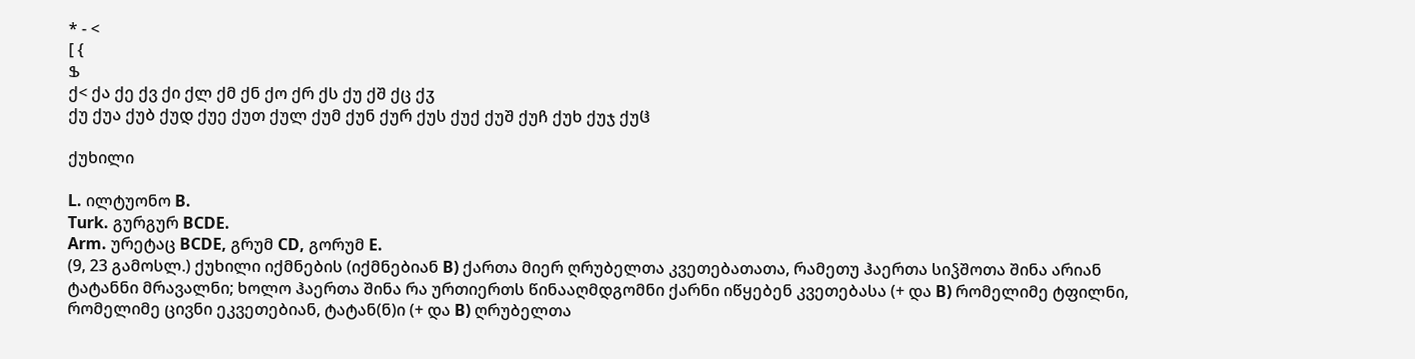* - <
[ {
Ֆ
ქ< ქა ქე ქვ ქი ქლ ქმ ქნ ქო ქრ ქს ქუ ქშ ქც ქჳ
ქუ ქუა ქუბ ქუდ ქუე ქუთ ქულ ქუმ ქუნ ქურ ქუს ქუქ ქუშ ქუჩ ქუხ ქუჯ ქუჱ

ქუხილი

L. ილტუონო B.
Turk. გურგურ BCDE.
Arm. ურეტაც BCDE, გრუმ CD, გორუმ E.
(9, 23 გამოსლ.) ქუხილი იქმნების (იქმნებიან B) ქართა მიერ ღრუბელთა კვეთებათათა, რამეთუ ჰაერთა სიჴშოთა შინა არიან ტატანნი მრავალნი; ხოლო ჰაერთა შინა რა ურთიერთს წინააღმდგომნი ქარნი იწყებენ კვეთებასა (+ და B) რომელიმე ტფილნი, რომელიმე ცივნი ეკვეთებიან, ტატან(ნ)ი (+ და B) ღრუბელთა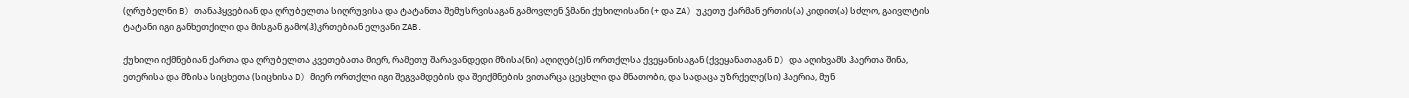(ღრუბელნი B) თანაჰყვებიან და ღრუბელთა სიღრუვისა და ტატანთა შემუსრვისაგან გამოვლენ ჴმანი ქუხილისანი (+ და ZA) უკეთუ ქარმან ერთის(ა) კიდით(ა) სძლო, გაივლტის ტატანი იგი განხეთქილი და მისგან გამო(ჰ)კრთებიან ელვანი ZAB.

ქუხილი იქმნებიან ქართა და ღრუბელთა კვეთებათა მიერ, რამეთუ შარავანდედი მზისა(ნი) აღიღებ(ე)ნ ორთქლსა ქვეყანისაგან (ქვეყანათაგან D) და აღიხვამს ჰაერთა შინა, ეთერისა და მზისა სიცხეთა (სიცხისა D) მიერ ორთქლი იგი შეგვამდების და შეიქმნების ვითარცა ცეცხლი და მნათობი, და სადაცა უზრქელე(სი) ჰაერია, მუნ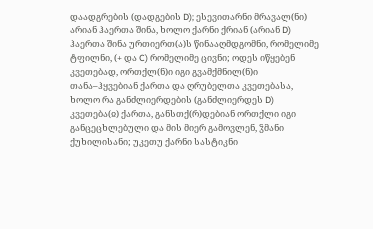დაადგრების (დადგების D); ესევითარნი მრავალ(ნი) არიან ჰაერთა შინა, ხოლო ქარნი ქრიან (არიან D) ჰაერთა შინა ურთიერთ(ა)ს წინააღმდგომნი, რომელიმე ტფილნი, (+ და C) რომელიმე ცივნი; ოდეს იწყებენ კვეთებად, ორთქლ(ნ)ი იგი გვამქმნილ(ნ)ი თანა–ჰყვებიან ქართა და ღრუბელთა კვეთებასა, ხოლო რა განძლიერდების (განძლიერდეს D) კვეთება(ჲ) ქართა, განსთქ(რ)დებიან ორთქლი იგი განცეცხლებული და მის მიერ გამოვლენ, ჴმანი ქუხილისანი; უკეთუ ქარნი სასტიკნი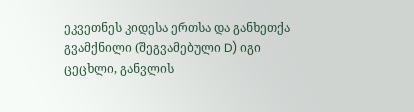ეკვეთნეს კიდესა ერთსა და განხეთქა გვამქნილი (შეგვამებული D) იგი ცეცხლი, განვლის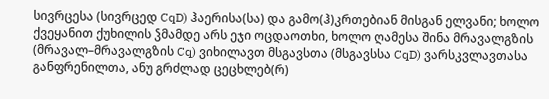სივრცესა (სივრცედ CqD) ჰაერისა(სა) და გამო(ჰ)კრთებიან მისგან ელვანი; ხოლო ქვეყანით ქუხილის ჴმამდე არს ეჯი ოცდაოთხი, ხოლო ღამესა შინა მრავალგზის (მრავალ–მრავალგზის Cq) ვიხილავთ მსგავსთა (მსგავსსა CqD) ვარსკვლავთასა განფრენილთა, ანუ გრძლად ცეცხლებ(რ)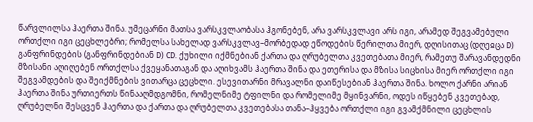წარვლილსა ჰაერთა შინა. უმეცარნი მათსა ვარსკვლაობასა ჰგონებენ, არა ვარსკვლავი არს იგი, არამედ შეგვამებული ორთქლი იგი ცეცხლებრი; რომელსა სახელად ვარსკვლავ–მორბედად ეწოდების წერილთა მიერ, დღისითაც (დღეჲცა D) განფრინდების (განფრინდებიან D) CD. ქუხილი იქმნებიან ქართა და ღრუბელთა კვეთებათა მიერ, რამეთუ შარავანდედნი მზისანი აღიღებენ ორთქლსა ქვეყანათაგან და აღიხვამს ჰაერთა შინა და ეთერისა და მზისა სიცხისა მიერ ორთქლი იგი შეგვამდების და შეიქმნების ვითარცა ცეცხლი. ესევითარნი მრავალნი დაიწესებიან ჰაერთა შინა. ხოლო ქარნი არიან ჰაერთა შინა ურთიერთს წინააღმდგომნი, რომელნიმე ტფილნი და რომელიმე მყინვარნი, ოდეს იწყებენ კვეთებად, ღრუბელნი შესცვენ ჰაერთა და ქართა და ღრუბელთა კვეთებასა თანა–ჰყვება ორთქლი იგი გვამქმნილი ცეცხლის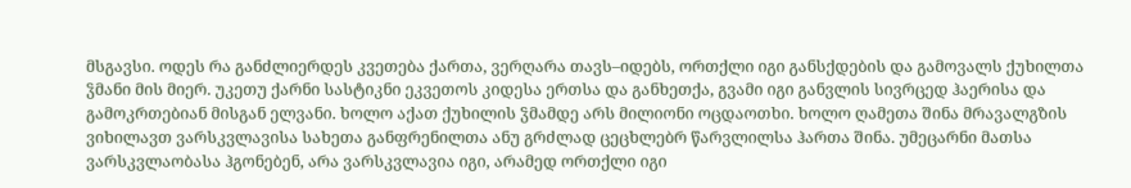მსგავსი. ოდეს რა განძლიერდეს კვეთება ქართა, ვერღარა თავს–იდებს, ორთქლი იგი განსქდების და გამოვალს ქუხილთა ჴმანი მის მიერ. უკეთუ ქარნი სასტიკნი ეკვეთოს კიდესა ერთსა და განხეთქა, გვამი იგი განვლის სივრცედ ჰაერისა და გამოკრთებიან მისგან ელვანი. ხოლო აქათ ქუხილის ჴმამდე არს მილიონი ოცდაოთხი. ხოლო ღამეთა შინა მრავალგზის ვიხილავთ ვარსკვლავისა სახეთა განფრენილთა ანუ გრძლად ცეცხლებრ წარვლილსა ჰართა შინა. უმეცარნი მათსა ვარსკვლაობასა ჰგონებენ, არა ვარსკვლავია იგი, არამედ ორთქლი იგი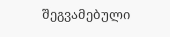შეგვამებული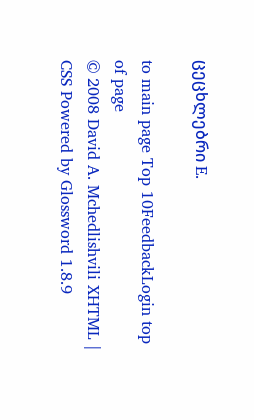ცეცხლებრი E.

to main page Top 10FeedbackLogin top of page
© 2008 David A. Mchedlishvili XHTML | CSS Powered by Glossword 1.8.9